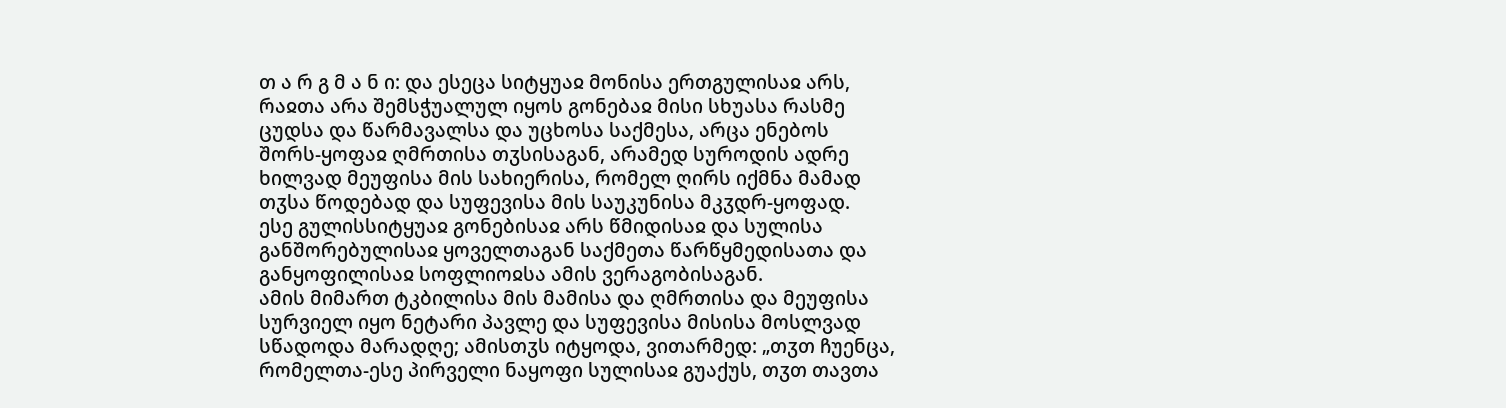თ ა რ გ მ ა ნ ი: და ესეცა სიტყუაჲ მონისა ერთგულისაჲ არს, რაჲთა არა შემსჭუალულ იყოს გონებაჲ მისი სხუასა რასმე ცუდსა და წარმავალსა და უცხოსა საქმესა, არცა ენებოს შორს-ყოფაჲ ღმრთისა თჳსისაგან, არამედ სუროდის ადრე ხილვად მეუფისა მის სახიერისა, რომელ ღირს იქმნა მამად თჳსა წოდებად და სუფევისა მის საუკუნისა მკჳდრ-ყოფად.
ესე გულისსიტყუაჲ გონებისაჲ არს წმიდისაჲ და სულისა განშორებულისაჲ ყოველთაგან საქმეთა წარწყმედისათა და განყოფილისაჲ სოფლიოჲსა ამის ვერაგობისაგან.
ამის მიმართ ტკბილისა მის მამისა და ღმრთისა და მეუფისა სურვიელ იყო ნეტარი პავლე და სუფევისა მისისა მოსლვად სწადოდა მარადღე; ამისთჳს იტყოდა, ვითარმედ: „თჳთ ჩუენცა, რომელთა-ესე პირველი ნაყოფი სულისაჲ გუაქუს, თჳთ თავთა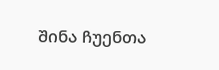შინა ჩუენთა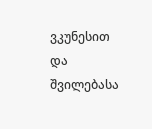ვკუნესით და შვილებასა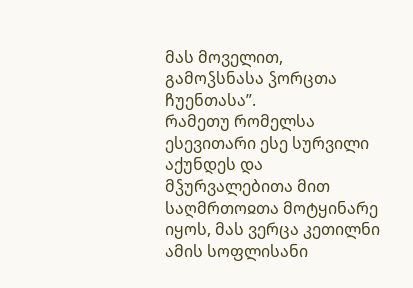მას მოველით, გამოჴსნასა ჴორცთა ჩუენთასა”.
რამეთუ რომელსა ესევითარი ესე სურვილი აქუნდეს და მჴურვალებითა მით საღმრთოჲთა მოტყინარე იყოს, მას ვერცა კეთილნი ამის სოფლისანი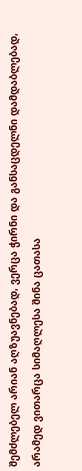შემძლებელ არიან აღზუავნებად, ვერცა ჭირნი და განსაცდელნი დამდაბლებად, არამედ ვითარცა სიმაღლესა შინა ცათასა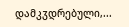დამკჳდრებული,...